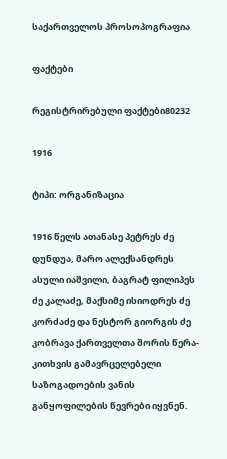საქართველოს პროსოპოგრაფია

ფაქტები

რეგისტრირებული ფაქტები80232

1916

ტიპი: ორგანიზაცია

1916 წელს ათანასე პეტრეს ძე დუნდუა, მარო ალექსანდრეს ასული იაშვილი, ბაგრატ ფილიპეს ძე კალაძე, მაქსიმე ისიოდრეს ძე კორძაძე და ნესტორ გიორგის ძე კობრავა ქართველთა შორის წერა-კითხვის გამავრცელებელი საზოგადოების ვანის განყოფილების წევრები იყვნენ.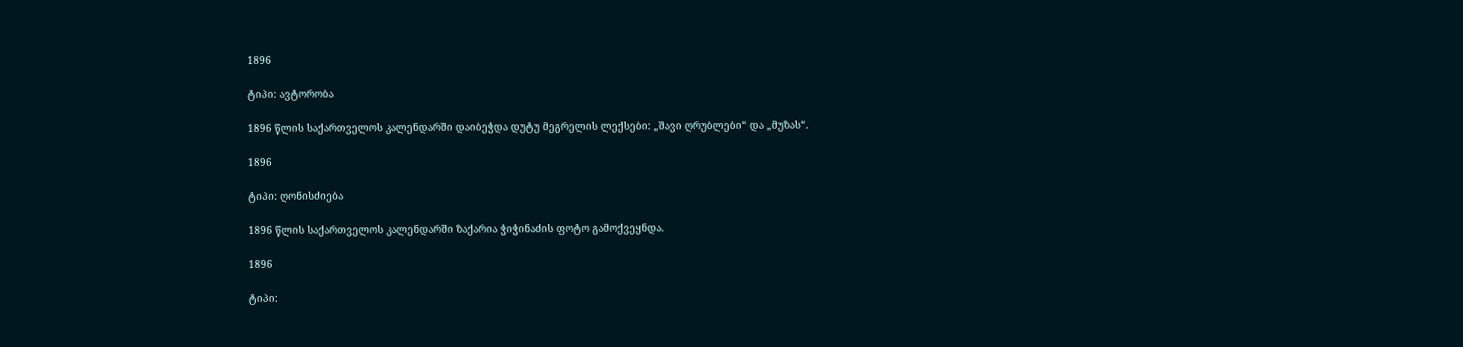1896

ტიპი: ავტორობა

1896 წლის საქართველოს კალენდარში დაიბეჭდა დუტუ მეგრელის ლექსები: „შავი ღრუბლები“ და „მუზას“.

1896

ტიპი: ღონისძიება

1896 წლის საქართველოს კალენდარში ზაქარია ჭიჭინაძის ფოტო გამოქვეყნდა.

1896

ტიპი: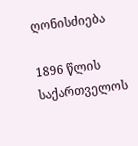ღონისძიება

1896 წლის საქართველოს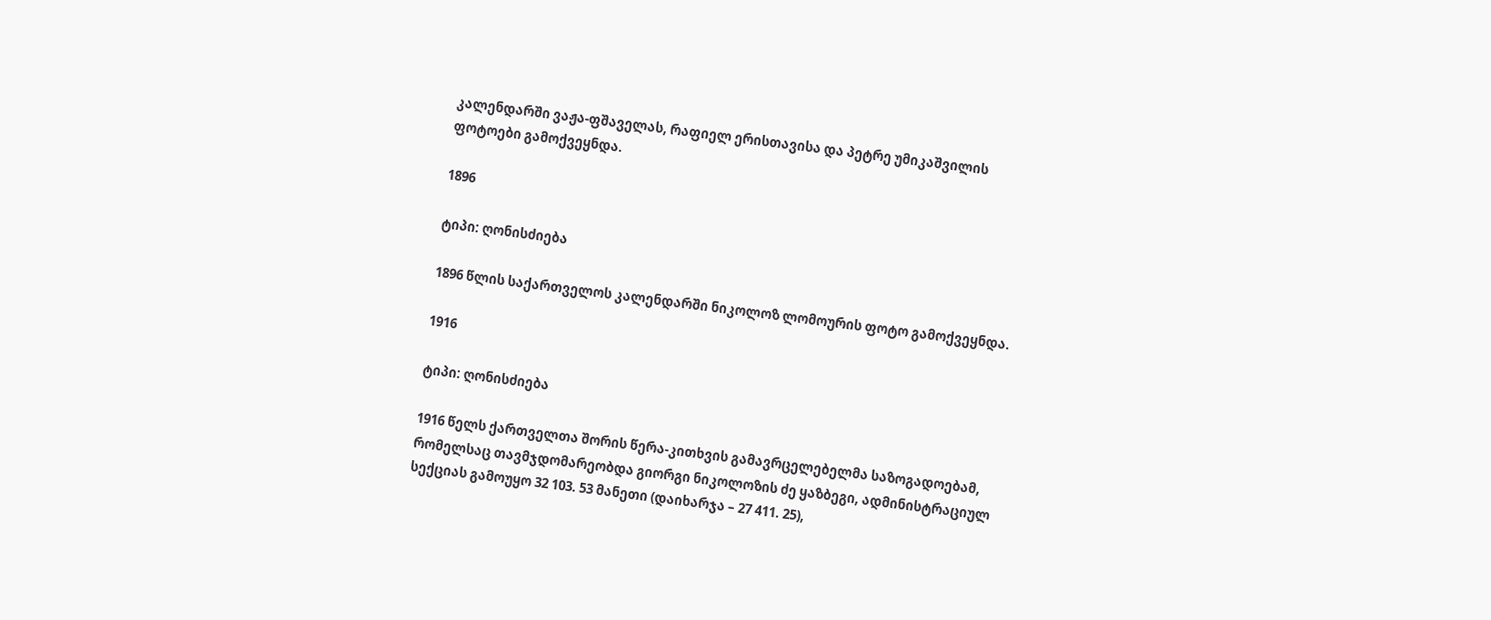კალენდარში ვაჟა-ფშაველას, რაფიელ ერისთავისა და პეტრე უმიკაშვილის ფოტოები გამოქვეყნდა.

1896

ტიპი: ღონისძიება

1896 წლის საქართველოს კალენდარში ნიკოლოზ ლომოურის ფოტო გამოქვეყნდა.

1916

ტიპი: ღონისძიება

1916 წელს ქართველთა შორის წერა-კითხვის გამავრცელებელმა საზოგადოებამ, რომელსაც თავმჯდომარეობდა გიორგი ნიკოლოზის ძე ყაზბეგი, ადმინისტრაციულ სექციას გამოუყო 32 103. 53 მანეთი (დაიხარჯა – 27 411. 25),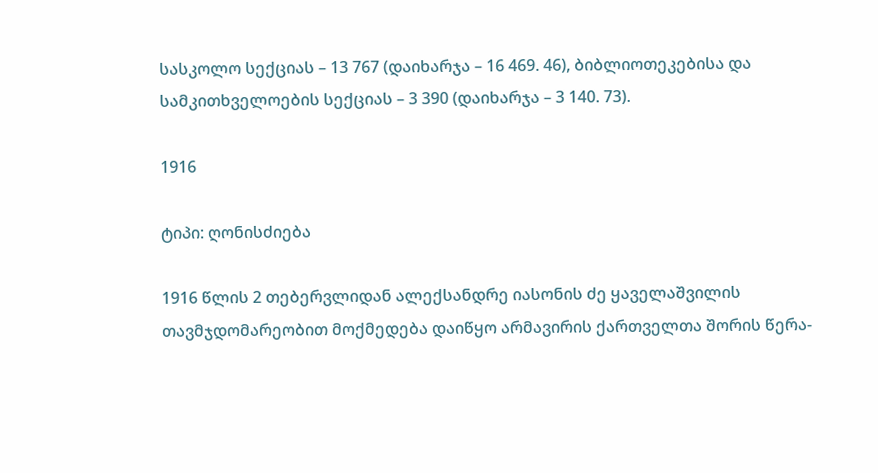სასკოლო სექციას – 13 767 (დაიხარჯა – 16 469. 46), ბიბლიოთეკებისა და სამკითხველოების სექციას – 3 390 (დაიხარჯა – 3 140. 73).

1916

ტიპი: ღონისძიება

1916 წლის 2 თებერვლიდან ალექსანდრე იასონის ძე ყაველაშვილის თავმჯდომარეობით მოქმედება დაიწყო არმავირის ქართველთა შორის წერა-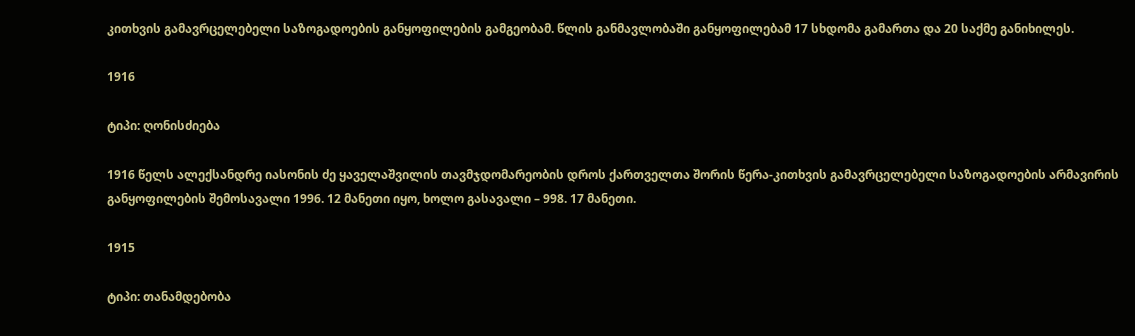კითხვის გამავრცელებელი საზოგადოების განყოფილების გამგეობამ. წლის განმავლობაში განყოფილებამ 17 სხდომა გამართა და 20 საქმე განიხილეს.

1916

ტიპი: ღონისძიება

1916 წელს ალექსანდრე იასონის ძე ყაველაშვილის თავმჯდომარეობის დროს ქართველთა შორის წერა-კითხვის გამავრცელებელი საზოგადოების არმავირის განყოფილების შემოსავალი 1996. 12 მანეთი იყო, ხოლო გასავალი – 998. 17 მანეთი.

1915

ტიპი: თანამდებობა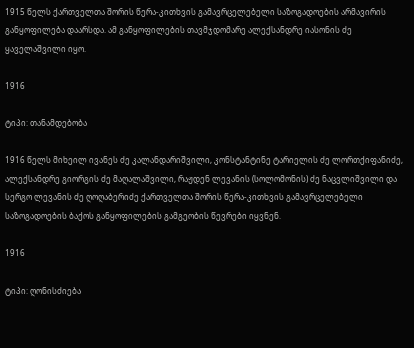1915 წელს ქართველთა შორის წერა-კითხვის გამავრცელებელი საზოგადოების არმავირის განყოფილება დაარსდა. ამ განყოფილების თავმჯდომარე ალექსანდრე იასონის ძე ყაველაშვილი იყო.

1916

ტიპი: თანამდებობა

1916 წელს მიხეილ ივანეს ძე კალანდარიშვილი, კონსტანტინე ტარიელის ძე ლორთქიფანიძე, ალექსანდრე გიორგის ძე მაღალაშვილი, რაჟდენ ლევანის (სოლომონის) ძე ნაცვლიშვილი და სერგო ლევანის ძე ღოღაბერიძე ქართველთა შორის წერა-კითხვის გამავრცელებელი საზოგადოების ბაქოს განყოფილების გამგეობის წევრები იყვნენ.

1916

ტიპი: ღონისძიება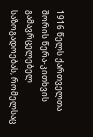1916 წელს ქართველთა შორის წერა-კითხვის გამავრცელებელ საზოგადოებას, რომელსაც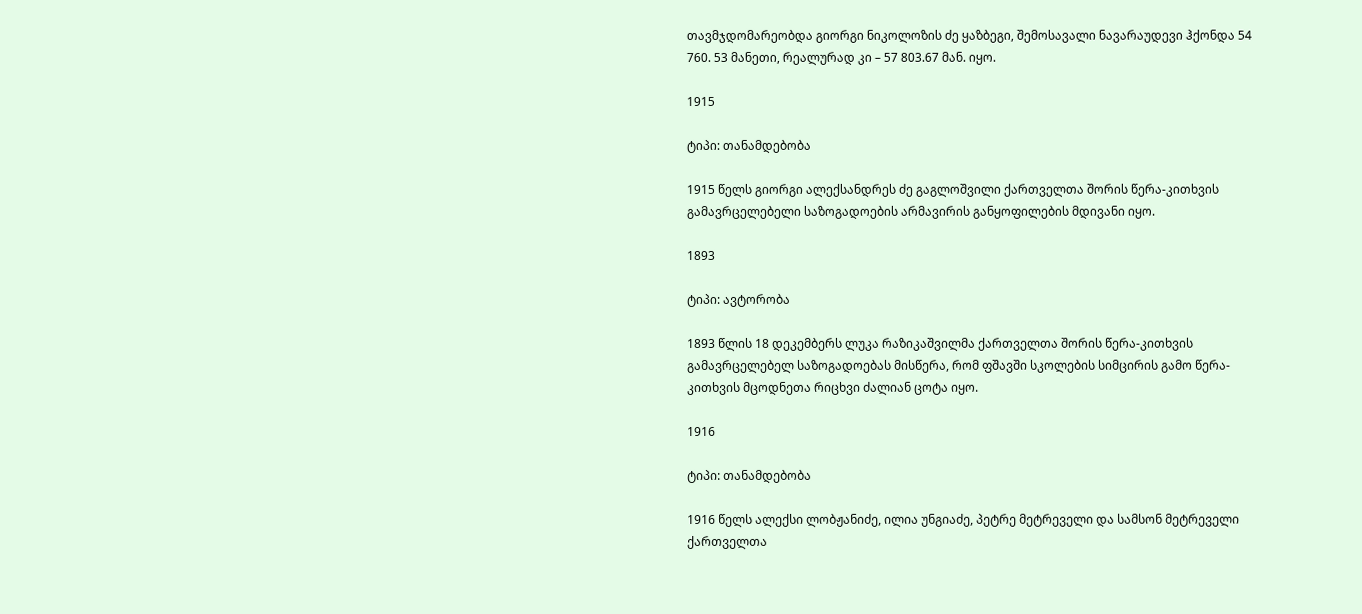თავმჯდომარეობდა გიორგი ნიკოლოზის ძე ყაზბეგი, შემოსავალი ნავარაუდევი ჰქონდა 54 760. 53 მანეთი, რეალურად კი – 57 803.67 მან. იყო.

1915

ტიპი: თანამდებობა

1915 წელს გიორგი ალექსანდრეს ძე გაგლოშვილი ქართველთა შორის წერა-კითხვის გამავრცელებელი საზოგადოების არმავირის განყოფილების მდივანი იყო.

1893

ტიპი: ავტორობა

1893 წლის 18 დეკემბერს ლუკა რაზიკაშვილმა ქართველთა შორის წერა-კითხვის გამავრცელებელ საზოგადოებას მისწერა, რომ ფშავში სკოლების სიმცირის გამო წერა-კითხვის მცოდნეთა რიცხვი ძალიან ცოტა იყო.

1916

ტიპი: თანამდებობა

1916 წელს ალექსი ლობჟანიძე, ილია უნგიაძე, პეტრე მეტრეველი და სამსონ მეტრეველი ქართველთა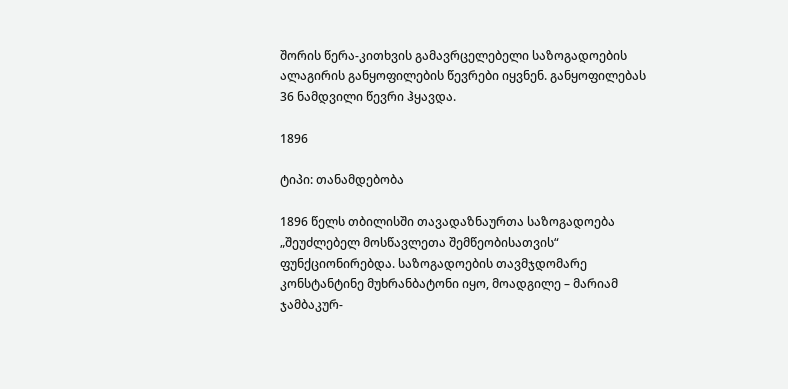შორის წერა-კითხვის გამავრცელებელი საზოგადოების ალაგირის განყოფილების წევრები იყვნენ. განყოფილებას 36 ნამდვილი წევრი ჰყავდა.

1896

ტიპი: თანამდებობა

1896 წელს თბილისში თავადაზნაურთა საზოგადოება „შეუძლებელ მოსწავლეთა შემწეობისათვის“ ფუნქციონირებდა. საზოგადოების თავმჯდომარე კონსტანტინე მუხრანბატონი იყო, მოადგილე – მარიამ ჯამბაკურ-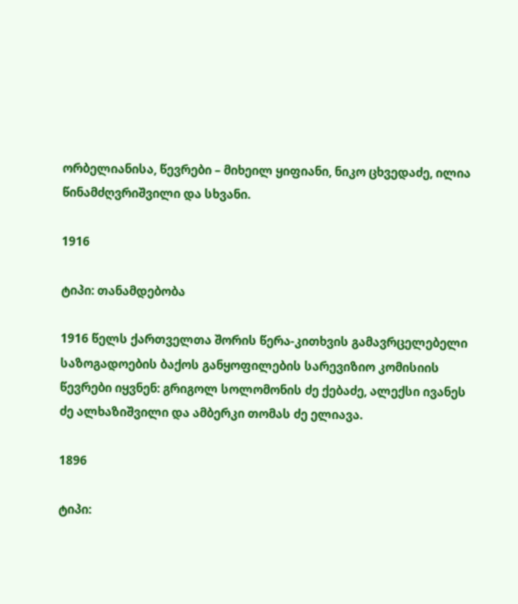ორბელიანისა, წევრები – მიხეილ ყიფიანი, ნიკო ცხვედაძე, ილია წინამძღვრიშვილი და სხვანი.

1916

ტიპი: თანამდებობა

1916 წელს ქართველთა შორის წერა-კითხვის გამავრცელებელი საზოგადოების ბაქოს განყოფილების სარევიზიო კომისიის წევრები იყვნენ: გრიგოლ სოლომონის ძე ქებაძე, ალექსი ივანეს ძე ალხაზიშვილი და ამბერკი თომას ძე ელიავა.

1896

ტიპი: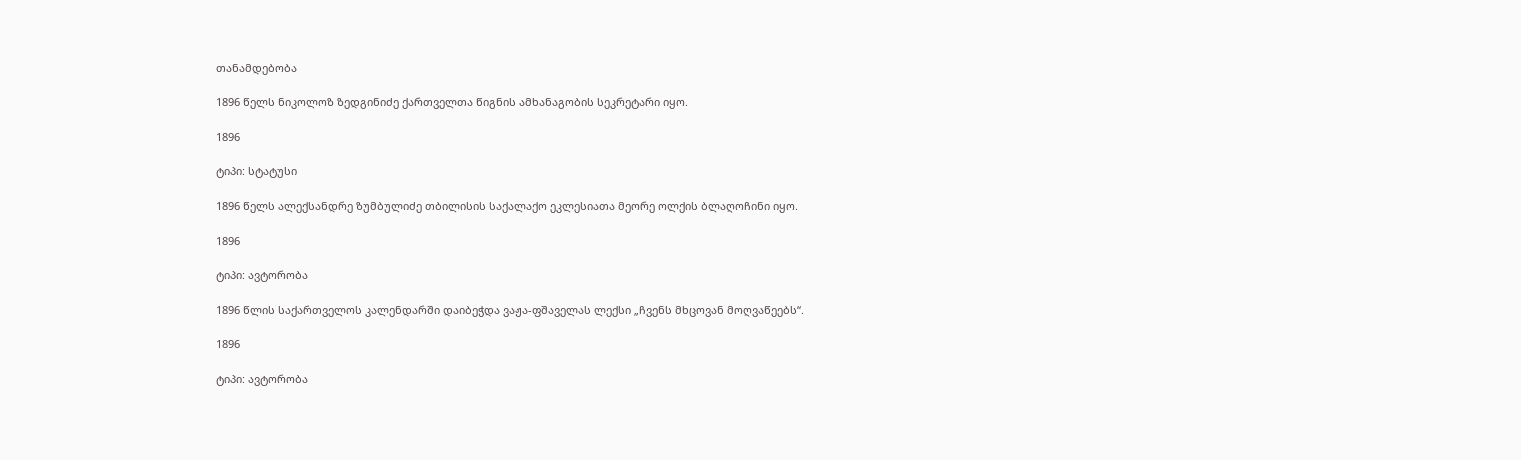თანამდებობა

1896 წელს ნიკოლოზ ზედგინიძე ქართველთა წიგნის ამხანაგობის სეკრეტარი იყო.

1896

ტიპი: სტატუსი

1896 წელს ალექსანდრე ზუმბულიძე თბილისის საქალაქო ეკლესიათა მეორე ოლქის ბლაღოჩინი იყო.

1896

ტიპი: ავტორობა

1896 წლის საქართველოს კალენდარში დაიბეჭდა ვაჟა-ფშაველას ლექსი „ჩვენს მხცოვან მოღვაწეებს“.

1896

ტიპი: ავტორობა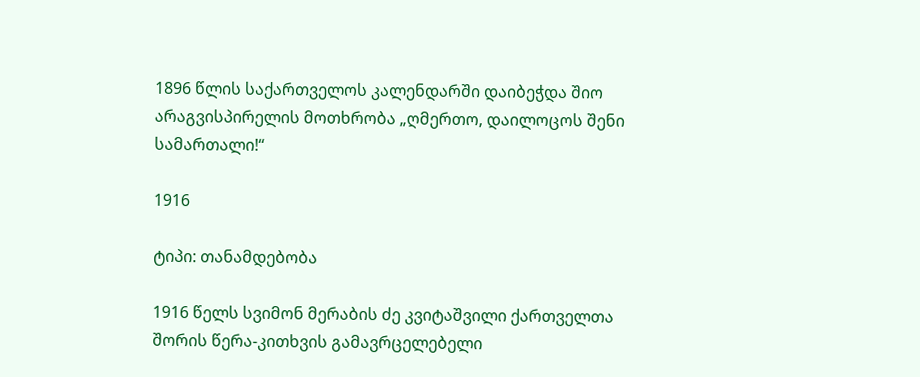1896 წლის საქართველოს კალენდარში დაიბეჭდა შიო არაგვისპირელის მოთხრობა „ღმერთო, დაილოცოს შენი სამართალი!“

1916

ტიპი: თანამდებობა

1916 წელს სვიმონ მერაბის ძე კვიტაშვილი ქართველთა შორის წერა-კითხვის გამავრცელებელი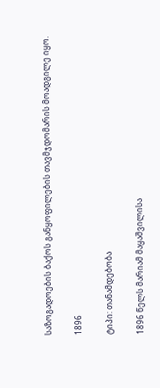საზოგადოების ბაქოს განყოფილების თავმჯდომარის მოადგილე იყო.

1896

ტიპი: თანამდებობა

1896 წელს მარიამ მაყაშვილისა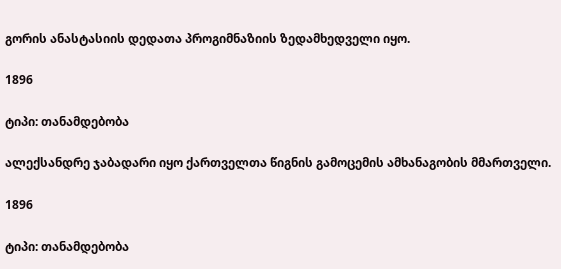გორის ანასტასიის დედათა პროგიმნაზიის ზედამხედველი იყო.

1896

ტიპი: თანამდებობა

ალექსანდრე ჯაბადარი იყო ქართველთა წიგნის გამოცემის ამხანაგობის მმართველი.

1896

ტიპი: თანამდებობა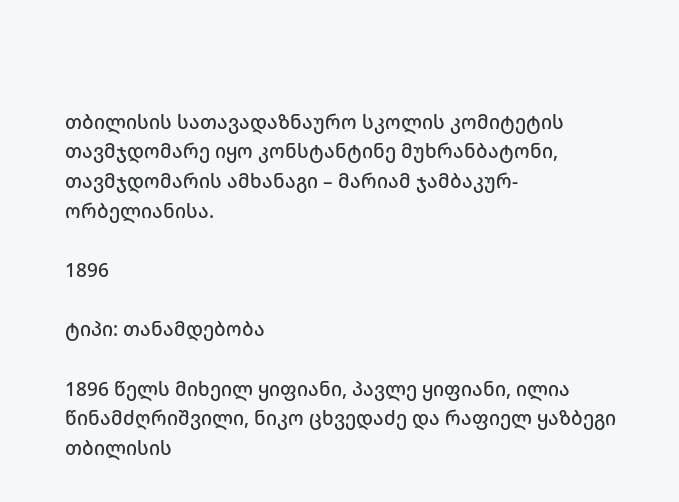თბილისის სათავადაზნაურო სკოლის კომიტეტის თავმჯდომარე იყო კონსტანტინე მუხრანბატონი, თავმჯდომარის ამხანაგი – მარიამ ჯამბაკურ-ორბელიანისა.

1896

ტიპი: თანამდებობა

1896 წელს მიხეილ ყიფიანი, პავლე ყიფიანი, ილია წინამძღრიშვილი, ნიკო ცხვედაძე და რაფიელ ყაზბეგი თბილისის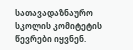სათავადაზნაურო სკოლის კომიტეტის წევრები იყვნენ.